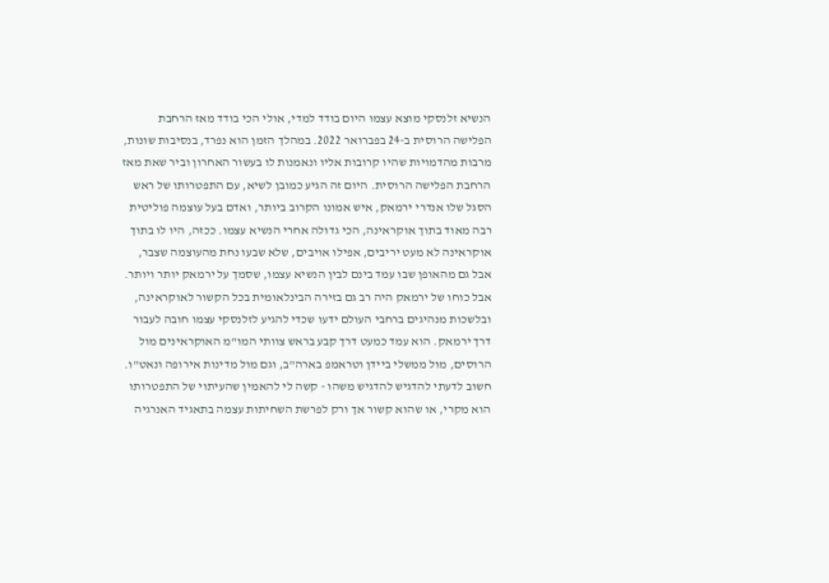הנשיא זלנסקי מוצא עצמו היום בודד למדי, אולי הכי בודד מאז הרחבת הפלישה הרוסית ב-24 בפברואר 2022. במהלך הזמן הוא נפרד, בנסיבות שונות, מרבות מהדמויות שהיו קרובות אליו ונאמנות לו בעשור האחרון וביר שאת מאז הרחבת הפלישה הרוסית. היום זה הגיע כמובן לשיא, עם התפטרותו של ראש הסגל שלו אנדרי ירמאק, איש אמונו הקרוב ביותר, ואדם בעל עוצמה פוליטית רבה מאוד בתוך אוקראינה, הכי גדולה אחרי הנשיא עצמו. ככזה, היו לו בתוך אוקראינה לא מעט יריבים, אפילו אויבים, שלא שבעו נחת מהעוצמה שצבר, אבל גם מהאופן שבו עמד בינם לבין הנשיא עצמו, שסמך על ירמאק יותר ויותר.
אבל כוחו של ירמאק היה רב גם בזירה הבינלאומית בכל הקשור לאוקראינה, ובלשכות מנהיגים ברחבי העולם ידעו שכדי להגיע לזלנסקי עצמו חובה לעבור דרך ירמאק. הוא עמד כמעט דרך קבע בראש צוותי המו"מ האוקראינים מול הרוסים, מול ממשלי ביידן וטראמפ בארה"ב, וגם מול מדינות אירופה ונאט"ו.
חשוב לדעתי להדגיש להדגיש משהו - קשה לי להאמין שהעיתוי של התפטרותו הוא מקרי, או שהוא קשור אך ורק לפרשת השחיתות עצמה בתאגיד האנרגיה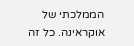הממלכתי של אוקראינה. כל זה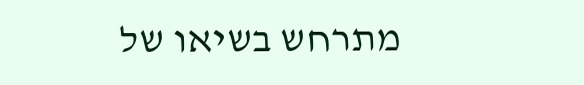מתרחש בשיאו של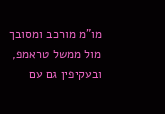מו"מ מורכב ומסובך מול ממשל טראמפ, ובעקיפין גם עם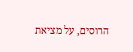הרוסים, על מציאת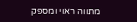מתווה ראוי ומספק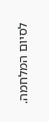לסיום המלחמה.